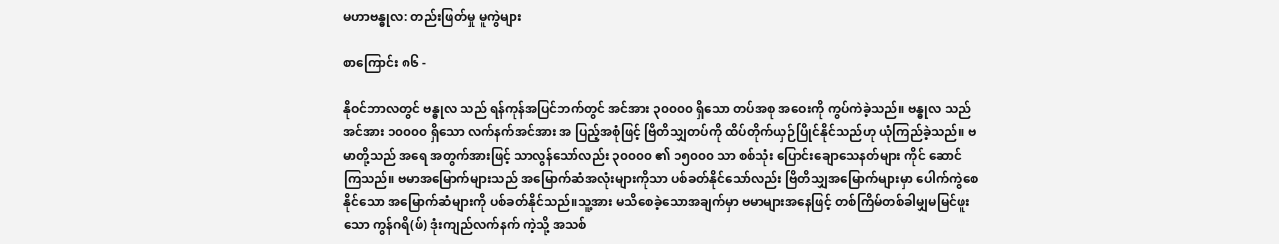မဟာဗန္ဓုလ: တည်းဖြတ်မှု မူကွဲများ

စာကြောင်း ၈၆ -

နိုဝင်ဘာလတွင် ဗန္ဓုလ သည် ရန်ကုန်အပြင်ဘက်တွင် အင်အား ၃၀၀၀၀ ရှိသော တပ်အစု အဝေးကို ကွပ်ကဲခဲ့သည်။ ဗန္ဓုလ သည် အင်အား ၁၀၀၀၀ ရှိသော လက်နက်အင်အား အ ပြည့်အစုံဖြင့် ဗြိတိသျှတပ်ကို ထိပ်တိုက်ယှဉ်ပြိုင်နိုင်သည်ဟု ယုံကြည်ခဲ့သည်။ ဗမာတို့သည် အရေ အတွက်အားဖြင့် သာလွန်သော်လည်း ၃၀၀၀၀ ၏ ၁၅၀၀၀ သာ စစ်သုံး ပြောင်းချောသေနတ်များ ကိုင် ဆောင်ကြသည်။ ဗမာအမြောက်များသည် အမြောက်ဆံအလုံးများကိုသာ ပစ်ခတ်နိုင်သော်လည်း ဗြိတိသျှအမြောက်များမှာ ပေါက်ကွဲစေနိုင်သော အမြောက်ဆံများကို ပစ်ခတ်နိုင်သည်။သူ့အား မသိစေခဲ့သောအချက်မှာ ဗမာများအနေဖြင့် တစ်ကြိမ်တစ်ခါမျှမမြင်ဖူးသော ကွန်ဂရိ(ဖ်) ဒုံးကျည်လက်နက် ကဲ့သို့ အသစ်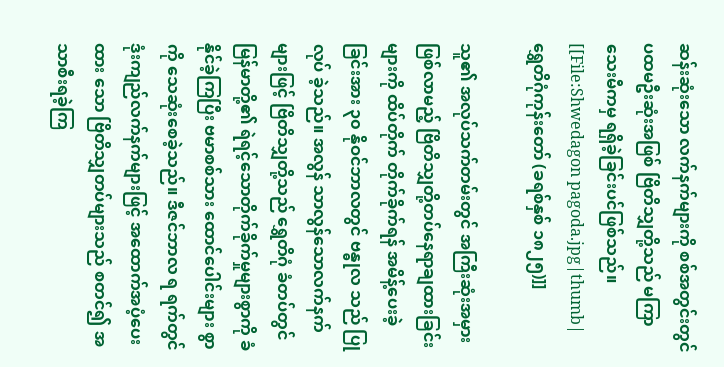ဆန်းဆုံးသော လက်နက်များကို စစ်အတွင်းတွင်ပထမဦးဆုံးအဖြစ် ဗြိတိသျှတို့သည် မကြာ သေးမီကမှ ရရှိခဲ့ခြင်းပင်ဖြစ်သည်။
[[File:Shwedagon pagoda.jpg|thumb|ရွှေတိဂုံကုန်းတော် (ခရစ်နှစ် ၁၈၂၅)]]

သူ၏ အလုပ်သက်တမ်းတွင် အကြီးဆုံးအမှားဖြစ်လာမည့် ဗြိတိသျှတို့တပ်နေရာချထားခြင်းများကို ထိပ်တိုက် တိုက်ခိုက်ရန် အမိန့်ပေးခဲ့ခြင်းအား ၃၀ နိုဝင်ဘာလတွင် ဗန္ဓုလ သည် ပြုလုပ် ခဲ့သည်။ အလွန် သာလွန်သောလက်နက်များဖြင့် ဗြိတိသျှတို့သည် ရွှေတိဂုံ ခံတပ်တွင် မြန်မာတို့၏ ရဲရင့်သောတိုက်ခိုက်မှုများစွာကို ခံနိုင်ခဲ့ကြပြီး ဗမာစစ်သား ထောင်ပေါင်းများ စွာကို သေဆုံးစေခဲ့သည်။ ဒီဇင်ဘာလ ရ ရက်တွင် ဒုံးကျည်လက်နက်များဖြင့် အထောက်အပံ့ပေးထား သော ဗြိတိသျှတပ်များသည် စတင်၍ အသာစီးရခဲ့ကြ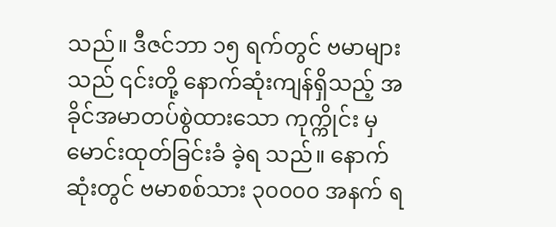သည်။ ဒီဇင်ဘာ ၁၅ ရက်တွင် ဗမာများသည် ၎င်းတို့ နောက်ဆုံးကျန်ရှိသည့် အခိုင်အမာတပ်စွဲထားသော ကုက္ကိုင်း မှ မောင်းထုတ်ခြင်းခံ ခဲ့ရ သည်။ နောက်ဆုံးတွင် ဗမာစစ်သား ၃၀၀၀၀ အနက် ရ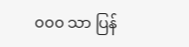၀၀၀ သာ ပြန်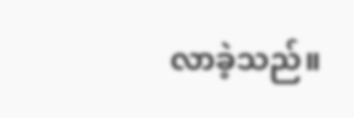လာခဲ့သည်။